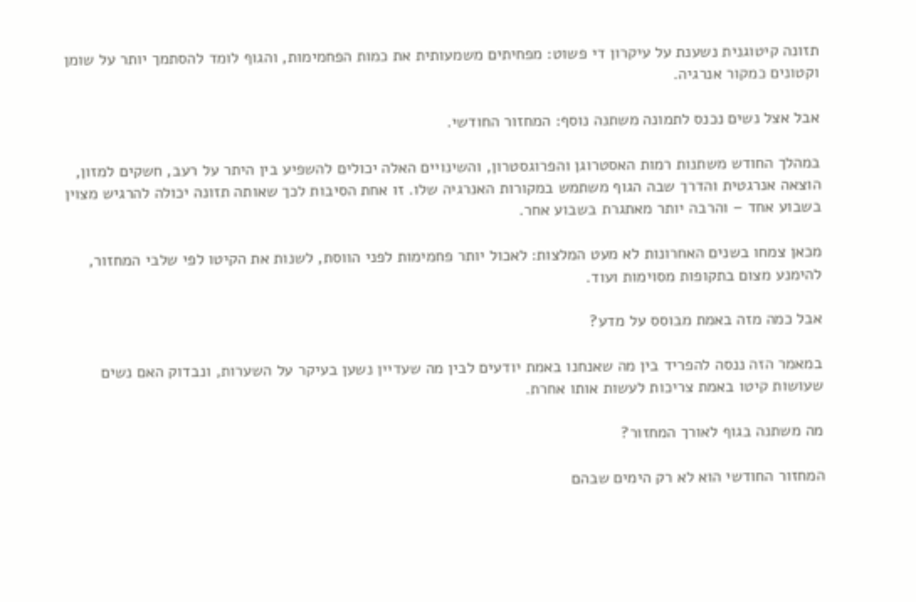תזונה קיטוגנית נשענת על עיקרון די פשוט: מפחיתים משמעותית את כמות הפחמימות, והגוף לומד להסתמך יותר על שומן וקטונים כמקור אנרגיה.

אבל אצל נשים נכנס לתמונה משתנה נוסף: המחזור החודשי.

במהלך החודש משתנות רמות האסטרוגן והפרוגסטרון, והשינויים האלה יכולים להשפיע בין היתר על רעב, חשקים למזון, הוצאה אנרגטית והדרך שבה הגוף משתמש במקורות האנרגיה שלו. זו אחת הסיבות לכך שאותה תזונה יכולה להרגיש מצוין בשבוע אחד – והרבה יותר מאתגרת בשבוע אחר.

מכאן צמחו בשנים האחרונות לא מעט המלצות: לאכול יותר פחמימות לפני הווסת, לשנות את הקיטו לפי שלבי המחזור, להימנע מצום בתקופות מסוימות ועוד.

אבל כמה מזה באמת מבוסס על מדע?

במאמר הזה ננסה להפריד בין מה שאנחנו באמת יודעים לבין מה שעדיין נשען בעיקר על השערות, ונבדוק האם נשים שעושות קיטו באמת צריכות לעשות אותו אחרת.

מה משתנה בגוף לאורך המחזור?

המחזור החודשי הוא לא רק הימים שבהם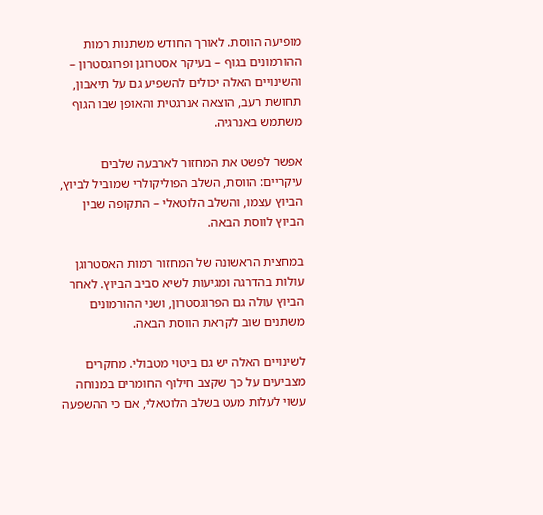מופיעה הווסת. לאורך החודש משתנות רמות ההורמונים בגוף – בעיקר אסטרוגן ופרוגסטרון – והשינויים האלה יכולים להשפיע גם על תיאבון, תחושת רעב, הוצאה אנרגטית והאופן שבו הגוף משתמש באנרגיה.

אפשר לפשט את המחזור לארבעה שלבים עיקריים: הווסת, השלב הפוליקולרי שמוביל לביוץ, הביוץ עצמו, והשלב הלוטאלי – התקופה שבין הביוץ לווסת הבאה.

במחצית הראשונה של המחזור רמות האסטרוגן עולות בהדרגה ומגיעות לשיא סביב הביוץ. לאחר הביוץ עולה גם הפרוגסטרון, ושני ההורמונים משתנים שוב לקראת הווסת הבאה.

לשינויים האלה יש גם ביטוי מטבולי. מחקרים מצביעים על כך שקצב חילוף החומרים במנוחה עשוי לעלות מעט בשלב הלוטאלי, אם כי ההשפעה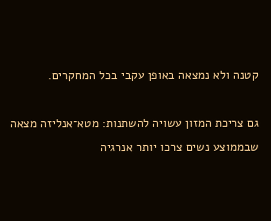קטנה ולא נמצאה באופן עקבי בכל המחקרים.

גם צריכת המזון עשויה להשתנות: מטא־אנליזה מצאה שבממוצע נשים צרכו יותר אנרגיה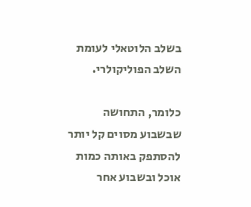בשלב הלוטאלי לעומת השלב הפוליקולרי.

כלומר, התחושה שבשבוע מסוים קל יותר להסתפק באותה כמות אוכל ובשבוע אחר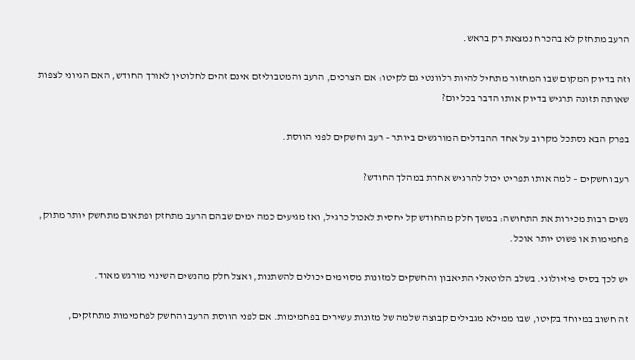הרעב מתחזק לא בהכרח נמצאת רק בראש.

וזה בדיוק המקום שבו המחזור מתחיל להיות רלוונטי גם לקיטו: אם הצרכים, הרעב והמטבוליזם אינם זהים לחלוטין לאורך החודש, האם הגיוני לצפות שאותה תזונה תרגיש בדיוק אותו הדבר בכל יום?

בפרק הבא נסתכל מקרוב על אחד ההבדלים המורגשים ביותר – רעב וחשקים לפני הווסת.

רעב וחשקים – למה אותו תפריט יכול להרגיש אחרת במהלך החודש?

נשים רבות מכירות את התחושה: במשך חלק מהחודש קל יחסית לאכול כרגיל, ואז מגיעים כמה ימים שבהם הרעב מתחזק ופתאום מתחשק יותר מתוק, פחמימות או פשוט יותר אוכל.

יש לכך בסיס פיזיולוגי. בשלב הלוטאלי התיאבון והחשקים למזונות מסוימים יכולים להשתנות, ואצל חלק מהנשים השינוי מורגש מאוד.

זה חשוב במיוחד בקיטו, שבו ממילא מגבילים קבוצה שלמה של מזונות עשירים בפחמימות. אם לפני הווסת הרעב והחשק לפחמימות מתחזקים,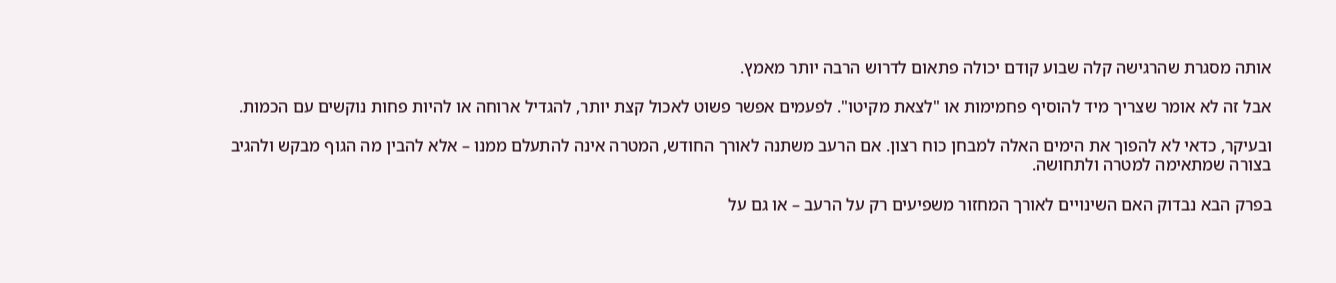אותה מסגרת שהרגישה קלה שבוע קודם יכולה פתאום לדרוש הרבה יותר מאמץ.

אבל זה לא אומר שצריך מיד להוסיף פחמימות או "לצאת מקיטו". לפעמים אפשר פשוט לאכול קצת יותר, להגדיל ארוחה או להיות פחות נוקשים עם הכמות.

ובעיקר, כדאי לא להפוך את הימים האלה למבחן כוח רצון. אם הרעב משתנה לאורך החודש, המטרה אינה להתעלם ממנו – אלא להבין מה הגוף מבקש ולהגיב בצורה שמתאימה למטרה ולתחושה.

בפרק הבא נבדוק האם השינויים לאורך המחזור משפיעים רק על הרעב – או גם על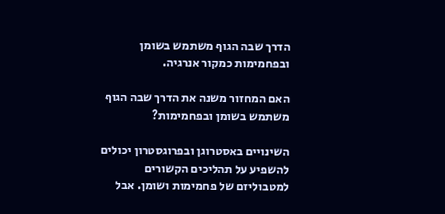הדרך שבה הגוף משתמש בשומן ובפחמימות כמקור אנרגיה.

האם המחזור משנה את הדרך שבה הגוף משתמש בשומן ובפחמימות?

השינויים באסטרוגן ובפרוגסטרון יכולים להשפיע על תהליכים הקשורים למטבוליזם של פחמימות ושומן. אבל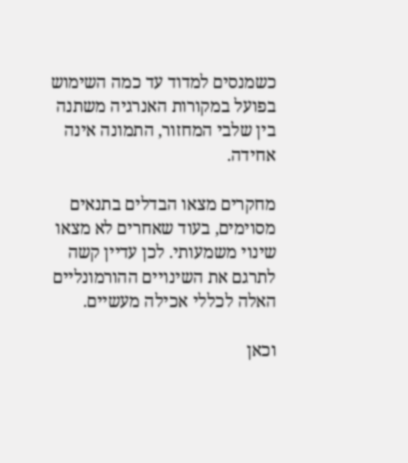כשמנסים למדוד עד כמה השימוש בפועל במקורות האנרגיה משתנה בין שלבי המחזור, התמונה אינה אחידה.

מחקרים מצאו הבדלים בתנאים מסוימים, בעוד שאחרים לא מצאו שינוי משמעותי. לכן עדיין קשה לתרגם את השינויים ההורמונליים האלה לכללי אכילה מעשיים.

וכאן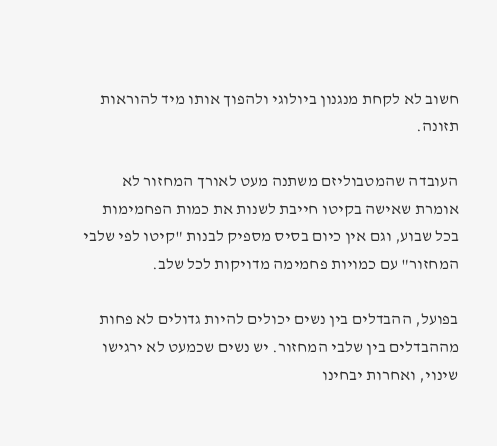חשוב לא לקחת מנגנון ביולוגי ולהפוך אותו מיד להוראות תזונה.

העובדה שהמטבוליזם משתנה מעט לאורך המחזור לא אומרת שאישה בקיטו חייבת לשנות את כמות הפחמימות בכל שבוע, וגם אין כיום בסיס מספיק לבנות "קיטו לפי שלבי המחזור" עם כמויות פחמימה מדויקות לכל שלב.

בפועל, ההבדלים בין נשים יכולים להיות גדולים לא פחות מההבדלים בין שלבי המחזור. יש נשים שכמעט לא ירגישו שינוי, ואחרות יבחינו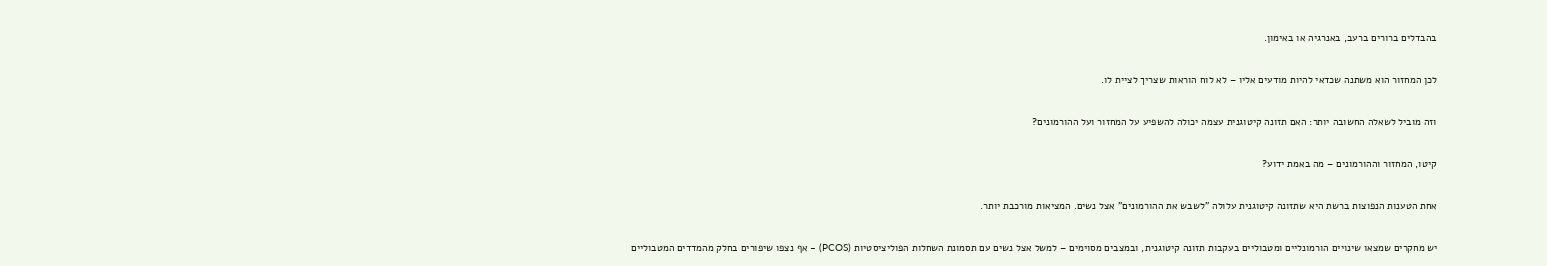בהבדלים ברורים ברעב, באנרגיה או באימון.

לכן המחזור הוא משתנה שכדאי להיות מודעים אליו – לא לוח הוראות שצריך לציית לו.

וזה מוביל לשאלה החשובה יותר: האם תזונה קיטוגנית עצמה יכולה להשפיע על המחזור ועל ההורמונים?

קיטו, המחזור וההורמונים – מה באמת ידוע?

אחת הטענות הנפוצות ברשת היא שתזונה קיטוגנית עלולה "לשבש את ההורמונים" אצל נשים. המציאות מורכבת יותר.

יש מחקרים שמצאו שינויים הורמונליים ומטבוליים בעקבות תזונה קיטוגנית, ובמצבים מסוימים – למשל אצל נשים עם תסמונת השחלות הפוליציסטיות (PCOS) – אף נצפו שיפורים בחלק מהמדדים המטבוליים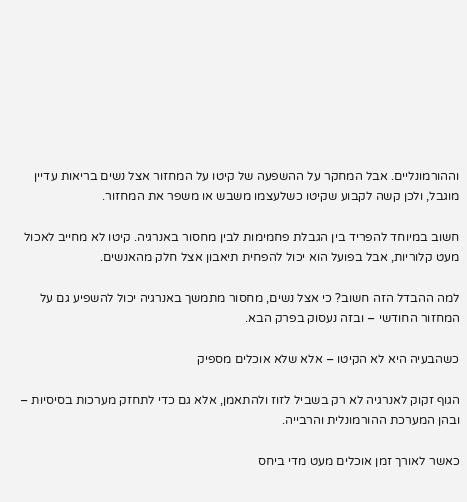וההורמונליים. אבל המחקר על ההשפעה של קיטו על המחזור אצל נשים בריאות עדיין מוגבל, ולכן קשה לקבוע שקיטו כשלעצמו משבש או משפר את המחזור.

חשוב במיוחד להפריד בין הגבלת פחמימות לבין מחסור באנרגיה. קיטו לא מחייב לאכול מעט קלוריות, אבל בפועל הוא יכול להפחית תיאבון אצל חלק מהאנשים.

למה ההבדל הזה חשוב? כי אצל נשים, מחסור מתמשך באנרגיה יכול להשפיע גם על המחזור החודשי – ובזה נעסוק בפרק הבא.

כשהבעיה היא לא הקיטו – אלא שלא אוכלים מספיק

הגוף זקוק לאנרגיה לא רק בשביל לזוז ולהתאמן, אלא גם כדי לתחזק מערכות בסיסיות – ובהן המערכת ההורמונלית והרבייה.

כאשר לאורך זמן אוכלים מעט מדי ביחס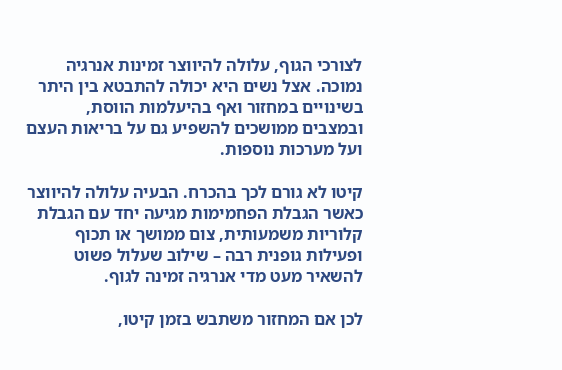לצורכי הגוף, עלולה להיווצר זמינות אנרגיה נמוכה. אצל נשים היא יכולה להתבטא בין היתר בשינויים במחזור ואף בהיעלמות הווסת, ובמצבים ממושכים להשפיע גם על בריאות העצם ועל מערכות נוספות.

קיטו לא גורם לכך בהכרח. הבעיה עלולה להיווצר כאשר הגבלת הפחמימות מגיעה יחד עם הגבלת קלוריות משמעותית, צום ממושך או תכוף ופעילות גופנית רבה – שילוב שעלול פשוט להשאיר מעט מדי אנרגיה זמינה לגוף.

לכן אם המחזור משתבש בזמן קיטו,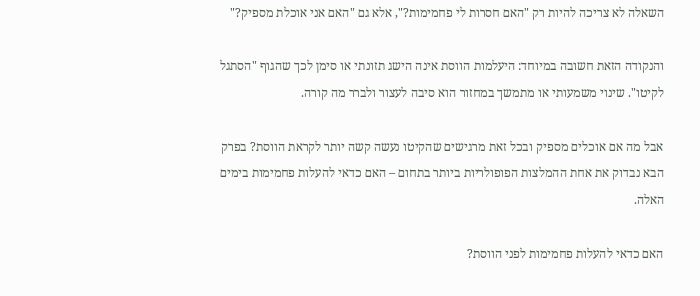השאלה לא צריכה להיות רק "האם חסרות לי פחמימות?", אלא גם "האם אני אוכלת מספיק?"

והנקודה הזאת חשובה במיוחד: היעלמות הווסת אינה הישג תזונתי או סימן לכך שהגוף "הסתגל לקיטו". שינוי משמעותי או מתמשך במחזור הוא סיבה לעצור ולברר מה קורה.

אבל מה אם אוכלים מספיק ובכל זאת מרגישים שהקיטו נעשה קשה יותר לקראת הווסת? בפרק הבא נבדוק את אחת ההמלצות הפופולריות ביותר בתחום – האם כדאי להעלות פחמימות בימים האלה.

האם כדאי להעלות פחמימות לפני הווסת?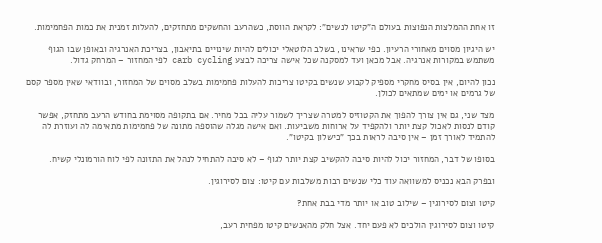זו אחת ההמלצות הנפוצות בעולם ה"קיטו לנשים": לקראת הווסת, כשהרעב והחשקים מתחזקים, להעלות זמנית את כמות הפחמימות.

יש היגיון מסוים מאחורי הרעיון. כפי שראינו, בשלב הלוטאלי יכולים להיות שינויים בתיאבון, בצריכת האנרגיה ובאופן שבו הגוף משתמש במקורות אנרגיה. אבל מכאן ועד למסקנה שכל אישה צריכה לבצע carb cycling לפי המחזור – המרחק גדול.

נכון להיום, אין בסיס מחקרי מספיק לקבוע שנשים בקיטו צריכות להעלות פחמימות בשלב מסוים של המחזור, ובוודאי שאין מספר קסם של גרמים או ימים שמתאים לכולן.

מצד שני, גם אין צורך להפוך את הקטוזיס למטרה שצריך לשמור עליה בכל מחיר. אם בתקופה מסוימת בחודש הרעב מתחזק, אפשר קודם לנסות לאכול קצת יותר ולהקפיד על ארוחות משביעות. ואם אישה מגלה שהוספה מתונה של פחמימות מתאימה לה ועוזרת לה להתמיד לאורך זמן – אין סיבה לראות בכך "כישלון בקיטו".

בסופו של דבר, המחזור יכול להיות סיבה להקשיב קצת יותר לגוף – לא סיבה להתחיל לנהל את התזונה לפי לוח הורמונלי קשיח.

ובפרק הבא נכניס למשוואה עוד כלי שנשים רבות משלבות עם קיטו: צום לסירוגין.

קיטו וצום לסירוגין – שילוב טוב או יותר מדי בבת אחת?

קיטו וצום לסירוגין הולכים לא פעם יחד. אצל חלק מהאנשים קיטו מפחית רעב,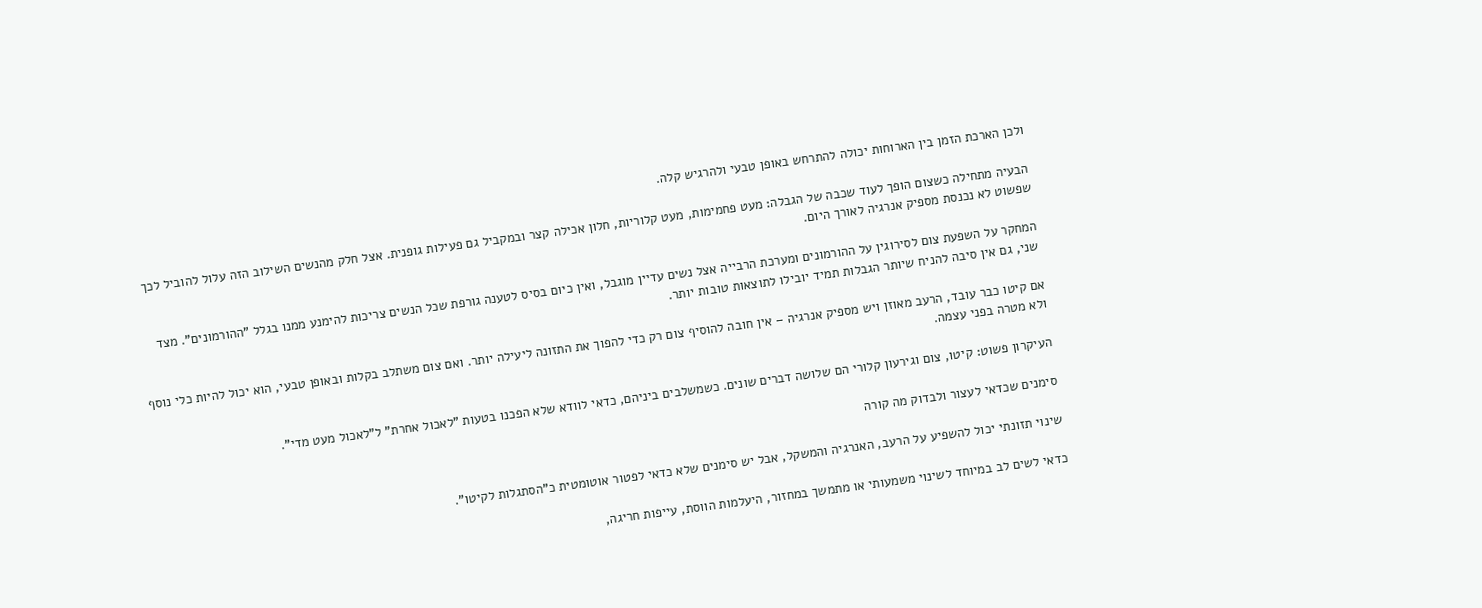ולכן הארכת הזמן בין הארוחות יכולה להתרחש באופן טבעי ולהרגיש קלה.

הבעיה מתחילה כשצום הופך לעוד שכבה של הגבלה: מעט פחמימות, מעט קלוריות, חלון אכילה קצר ובמקביל גם פעילות גופנית. אצל חלק מהנשים השילוב הזה עלול להוביל לכך שפשוט לא נכנסת מספיק אנרגיה לאורך היום.

המחקר על השפעת צום לסירוגין על ההורמונים ומערכת הרבייה אצל נשים עדיין מוגבל, ואין כיום בסיס לטענה גורפת שכל הנשים צריכות להימנע ממנו בגלל "ההורמונים". מצד שני, גם אין סיבה להניח שיותר הגבלות תמיד יובילו לתוצאות טובות יותר.

אם קיטו כבר עובד, הרעב מאוזן ויש מספיק אנרגיה – אין חובה להוסיף צום רק כדי להפוך את התזונה ליעילה יותר. ואם צום משתלב בקלות ובאופן טבעי, הוא יכול להיות כלי נוסף ולא מטרה בפני עצמה.

העיקרון פשוט: קיטו, צום וגירעון קלורי הם שלושה דברים שונים. כשמשלבים ביניהם, כדאי לוודא שלא הפכנו בטעות "לאכול אחרת" ל"לאכול מעט מדי".

סימנים שכדאי לעצור ולבדוק מה קורה

שינוי תזונתי יכול להשפיע על הרעב, האנרגיה והמשקל, אבל יש סימנים שלא כדאי לפטור אוטומטית כ"הסתגלות לקיטו".

כדאי לשים לב במיוחד לשינוי משמעותי או מתמשך במחזור, היעלמות הווסת, עייפות חריגה,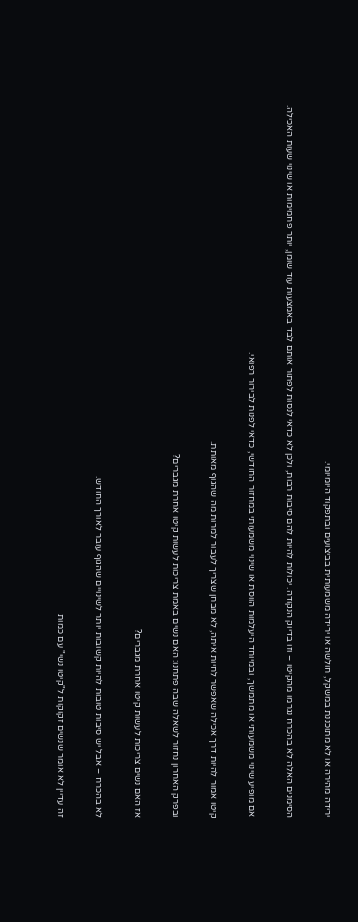ירידה מהירה או לא מתוכננת במשקל, חולשה או ירידה משמעותית בביצועים ובתפקוד היומיומי.

הסימנים האלה לא בהכרח נגרמו מהקיטו – וזו בדיוק הנקודה. יכולות להיות להם סיבות רבות, ולכן לא כדאי לנסות לפתור אותם לבד באמצעות עוד שומן, יותר פחמימות או שינוי שעות האכילה.

אם מופיע שינוי משמעותי או מתמשך, ובמיוחד היעלמות הווסת או שינוי משמעותי במחזור החודשי, כדאי לפנות לבירור רפואי.

קיטו אמור להיות דרך אכילה שאפשר לחיות איתה, לא מבחן שצריך לעבור למרות מה שהגוף מאותת.

ובפרק האחרון נחזור לשאלה שבה פתחנו: האם נשים באמת צריכות לעשות קיטו אחרת מגברים?

אז האם נשים צריכות לעשות קיטו אחרת מגברים?

לא בהכרח – אבל יש סיבות טובות להיות קשובות יותר לשינויים שהגוף עובר לאורך החודש.

זה עדיין לא אומר שנשים זקוקות ל"קיטו נשי" עם כמות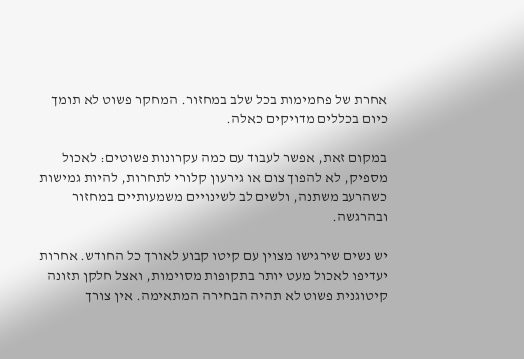אחרת של פחמימות בכל שלב במחזור. המחקר פשוט לא תומך כיום בכללים מדויקים כאלה.

במקום זאת, אפשר לעבוד עם כמה עקרונות פשוטים: לאכול מספיק, לא להפוך צום או גירעון קלורי לתחרות, להיות גמישות כשהרעב משתנה, ולשים לב לשינויים משמעותיים במחזור ובהרגשה.

יש נשים שירגישו מצוין עם קיטו קבוע לאורך כל החודש. אחרות יעדיפו לאכול מעט יותר בתקופות מסוימות, ואצל חלקן תזונה קיטוגנית פשוט לא תהיה הבחירה המתאימה. אין צורך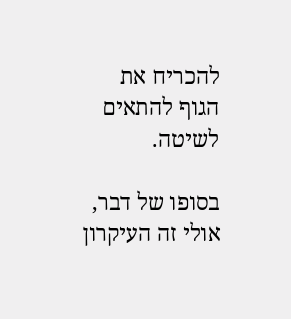להכריח את הגוף להתאים לשיטה.

בסופו של דבר, אולי זה העיקרון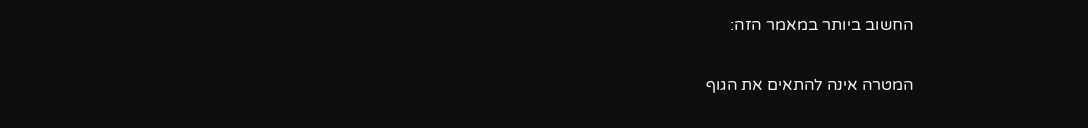החשוב ביותר במאמר הזה:

המטרה אינה להתאים את הגוף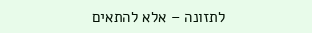לתזונה – אלא להתאים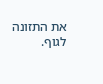את התזונה לגוף.